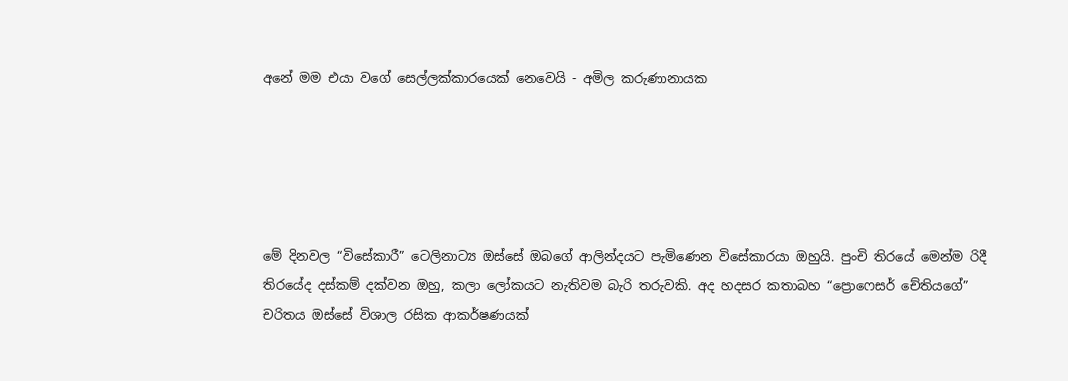අනේ මම එයා වගේ සෙල්ලක්කාරයෙක් නෙවෙයි - අමිල කරුණානායක





මේ දිනවල “විසේකාරී” ටෙලිනාට්‍ය ඔස්සේ ඔබගේ ආලින්දයට පැමිණෙන විසේකාරයා ඔහුයි. පුංචි තිරයේ මෙන්ම රිදී තිරයේද දස්කම් දක්වන ඔහු, කලා ලෝකයට නැතිවම බැරි තරුවකි. අද හදසර කතාබහ “ප්‍රොෆෙසර් චේතියගේ” චරිතය ඔස්සේ විශාල රසික ආකර්ෂණයක්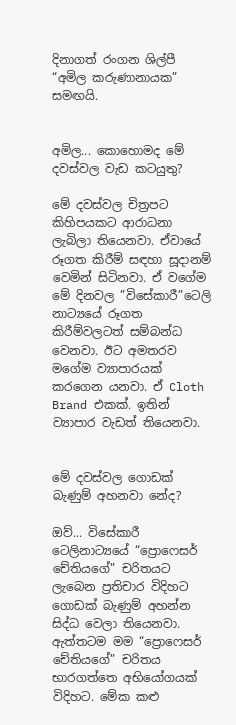දිනාගත් රංගන ශිල්පී “අමිල කරුණානායක” සමඟයි.


අමිල... කොහොමද මේ දවස්වල වැඩ කටයුතු?

මේ දවස්වල චිත්‍රපට කිහිපයකට ආරාධනා ලැබිලා තියෙනවා. ඒවායේ රූගත කිරීම් සඳහා සූදානම් වෙමින් සිටිනවා. ඒ වගේම මේ දිනවල ”විසේකාරී”ටෙලි නාට්‍යයේ රූගත කිරීම්වලටත් සම්බන්ධ වෙනවා. ඊට අමතරව මගේම ව්‍යාපාරයක් කරගෙන යනවා. ඒ Cloth Brand එකක්. ඉතින් ව්‍යාපාර වැඩත් තියෙනවා.


මේ දවස්වල ගොඩක් බැණුම් අහනවා නේද?

ඔව්... විසේකාරී ටෙලිනාට්‍යයේ “ප්‍රොෆෙසර් චේතියගේ” චරිතයට ලැබෙන ප්‍රතිචාර විදිහට ගොඩක් බැණුම් අහන්න සිද්ධ වෙලා තියෙනවා. ඇත්තටම මම “ප්‍රොෆෙසර් චේතියගේ” චරිතය භාරගත්තෙ අභියෝගයක් විදිහට. මේක කළු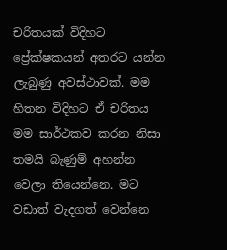චරිතයක් විදිහට ප්‍රේක්ෂකයන් අතරට යන්න ලැබුණු අවස්ථාවක්. මම හිතන විදිහට ඒ චරිතය මම සාර්ථකව කරන නිසා තමයි බැණුම් අහන්න වෙලා තියෙන්නෙ. මට වඩාත් වැදගත් වෙන්නෙ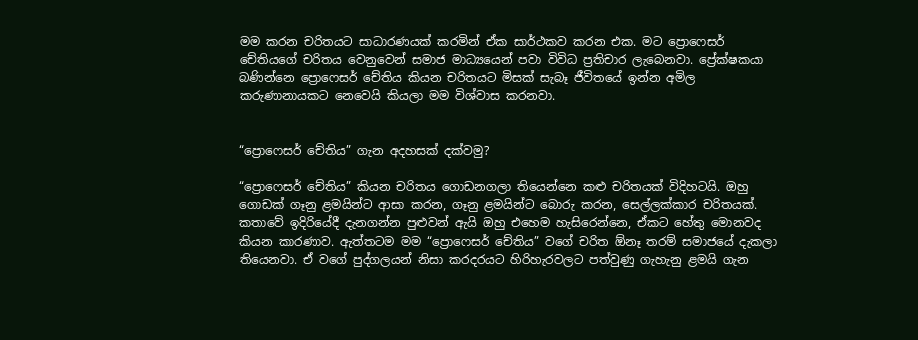මම කරන චරිතයට සාධාරණයක් කරමින් ඒක සාර්ථකව කරන එක. මට ප්‍රොෆෙසර් චේතියගේ චරිතය වෙනුවෙන් සමාජ මාධ්‍යයෙන් පවා විවිධ ප්‍රතිචාර ලැබෙනවා. ප්‍රේක්ෂකයා බණින්නෙ ප්‍රොෆෙසර් චේතිය කියන චරිතයට මිසක් සැබෑ ජීවිතයේ ඉන්න අමිල කරුණානායකට නෙවෙයි කියලා මම විශ්වාස කරනවා.


“ප්‍රොෆෙසර් චේතිය” ගැන අදහසක් දක්වමු?

“ප්‍රොෆෙසර් චේතිය” කියන චරිතය ගොඩනගලා තියෙන්නෙ කළු චරිතයක් විදිහටයි. ඔහු ගොඩක් ගෑනු ළමයින්ට ආසා කරන, ගෑනු ළමයින්ට බොරු කරන, සෙල්ලක්කාර චරිතයක්. කතාවේ ඉදිරියේදී දැනගන්න පුළුවන් ඇයි ඔහු එහෙම හැසිරෙන්නෙ, ඒකට හේතු මොනවද කියන කාරණාව. ඇත්තටම මම “ප්‍රොෆෙසර් චේතිය” වගේ චරිත ඕනෑ තරම් සමාජයේ දැකලා තියෙනවා. ඒ වගේ පුද්ගලයන් නිසා කරදරයට හිරිහැරවලට පත්වුණු ගැහැනු ළමයි ගැන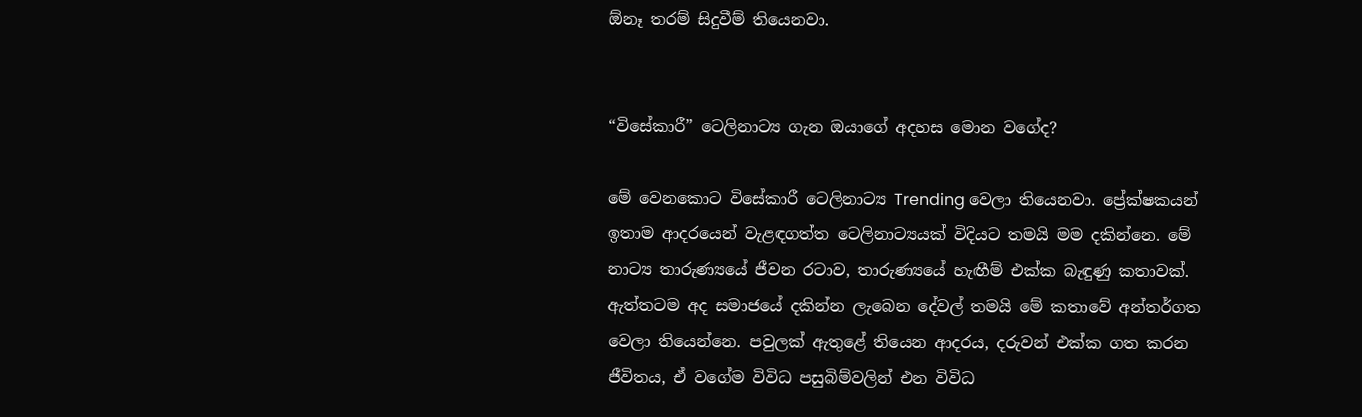ඕනෑ තරම් සිදුවීම් තියෙනවා.


“විසේකාරී” ටෙලිනාට්‍ය ගැන ඔයාගේ අදහස මොන වගේද?

මේ වෙනකොට විසේකාරී ටෙලිනාට්‍ය Trending වෙලා තියෙනවා. ප්‍රේක්ෂකයන් ඉතාම ආදරයෙන් වැළඳගත්ත ටෙලිනාට්‍යයක් විදියට තමයි මම දකින්නෙ. මේ නාට්‍ය තාරුණ්‍යයේ ජීවන රටාව, තාරුණ්‍යයේ හැඟීම් එක්ක බැඳුණු කතාවක්. ඇත්තටම අද සමාජයේ දකින්න ලැබෙන දේවල් තමයි මේ කතාවේ අන්තර්ගත වෙලා තියෙන්නෙ. පවුලක් ඇතුළේ තියෙන ආදරය, දරුවන් එක්ක ගත කරන ජීවිතය, ඒ වගේම විවිධ පසුබිම්වලින් එන විවිධ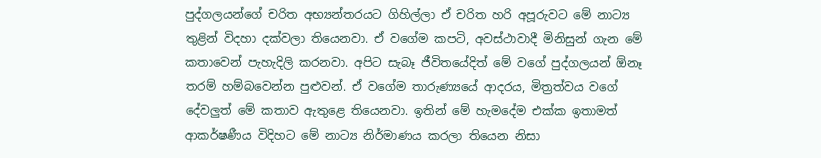පුද්ගලයන්ගේ චරිත අභ්‍යන්තරයට ගිහිල්ලා ඒ චරිත හරි අපූරුවට මේ නාට්‍ය තුළින් විදහා දක්වලා තියෙනවා. ඒ වගේම කපටි, අවස්ථාවාදී මිනිසුන් ගැන මේ කතාවෙන් පැහැදිලි කරනවා. අපිට සැබෑ ජීවිතයේදිත් මේ වගේ පුද්ගලයන් ඕනෑ තරම් හම්බවෙන්න පුළුවන්. ඒ වගේම තාරුණ්‍යයේ ආදරය, මිත්‍රත්වය වගේ දේවලු‍ත් මේ කතාව ඇතුළෙ තියෙනවා. ඉතින් මේ හැමදේම එක්ක ඉතාමත් ආකර්ෂණීය විදිහට මේ නාට්‍ය නිර්මාණය කරලා තියෙන නිසා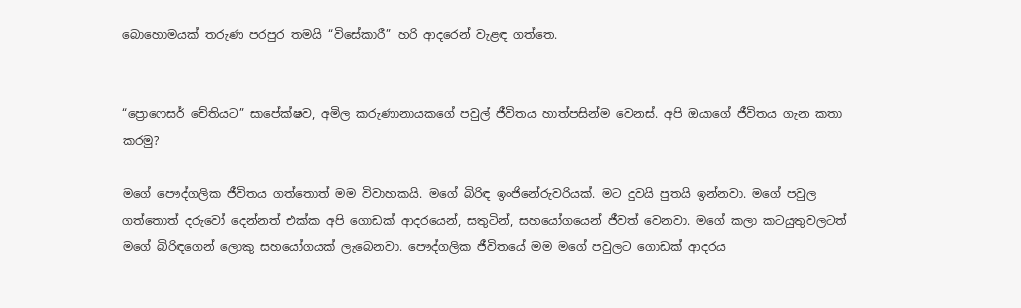බොහොමයක් තරුණ පරපුර තමයි “විසේකාරී” හරි ආදරෙන් වැළඳ ගත්තෙ.


“ප්‍රොෆෙසර් චේතියට” සාපේක්ෂව, අමිල කරුණානායකගේ පවුල් ජීවිතය හාත්පසින්ම වෙනස්. අපි ඔයාගේ ජීවිතය ගැන කතා කරමු?

මගේ පෞද්ගලික ජීවිතය ගත්තොත් මම විවාහකයි. මගේ බිරිඳ ඉංජිනේරුවරියක්. මට දුවයි පුතයි ඉන්නවා. මගේ පවුල ගත්තොත් දරුවෝ දෙන්නත් එක්ක අපි ගොඩක් ආදරයෙන්, සතුටින්, සහයෝගයෙන් ජීවත් වෙනවා. මගේ කලා කටයුතුවලටත් මගේ බිරිඳගෙන් ලොකු සහයෝගයක් ලැබෙනවා. පෞද්ගලික ජීවිතයේ මම මගේ පවුලට ගොඩක් ආදරය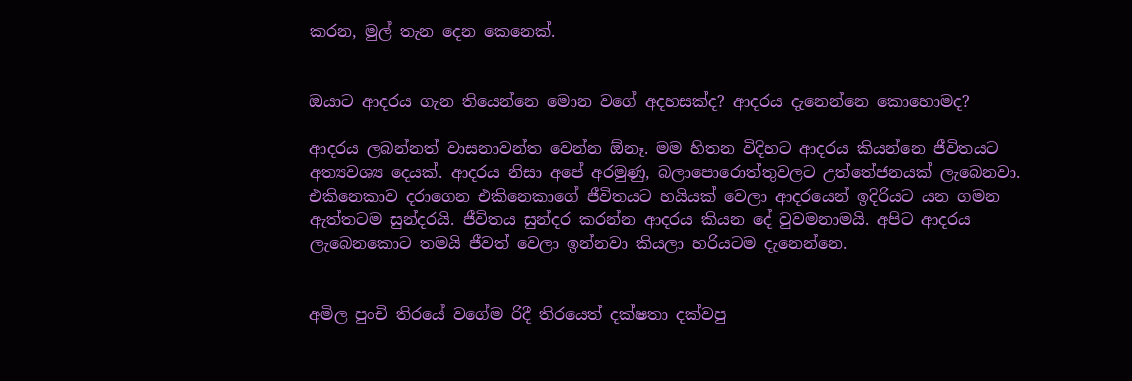කරන, මුල් තැන දෙන කෙනෙක්.


ඔයාට ආදරය ගැන තියෙන්නෙ මොන වගේ අදහසක්ද? ආදරය දැනෙන්නෙ කොහොමද?

ආදරය ලබන්නත් වාසනාවන්ත වෙන්න ඕනෑ. මම හිතන විදිහට ආදරය කියන්නෙ ජීවිතයට අත්‍යවශ්‍ය දෙයක්. ආදරය නිසා අපේ අරමුණු, බලාපොරොත්තුවලට උත්තේජනයක් ලැබෙනවා. එකිනෙකාව දරාගෙන එකිනෙකාගේ ජීවිතයට හයියක් වෙලා ආදරයෙන් ඉදිරියට යන ගමන ඇත්තටම සුන්දරයි. ජීවිතය සුන්දර කරන්න ආදරය කියන දේ වුවමනාමයි. අපිට ආදරය ලැබෙනකොට තමයි ජීවත් වෙලා ඉන්නවා කියලා හරියටම දැනෙන්නෙ.


අමිල පුංචි තිරයේ වගේම රිදී තිරයෙත් දක්ෂතා දක්වපු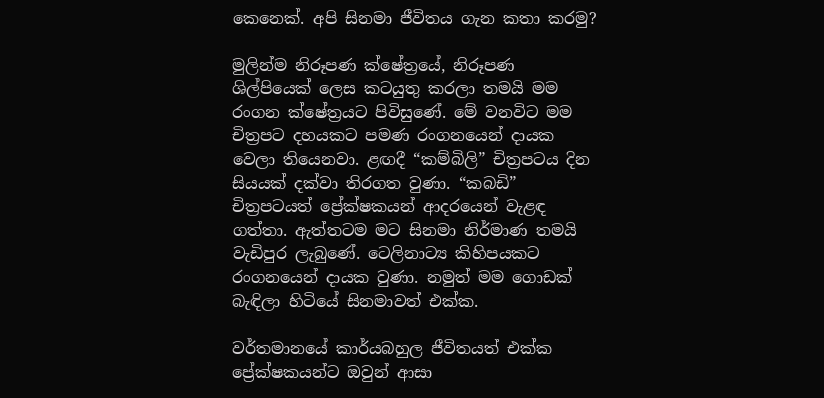කෙනෙක්. අපි සිනමා ජීවිතය ගැන කතා කරමු?

මුලින්ම නිරූපණ ක්ෂේත්‍රයේ, නිරූපණ ශිල්පියෙක් ලෙස කටයුතු කරලා තමයි මම රංගන ක්ෂේත්‍රයට පිවිසුණේ. මේ වනවිට මම චිත්‍රපට දහයකට පමණ රංගනයෙන් දායක වෙලා තියෙනවා. ළඟදී “කම්බිලි” චිත්‍රපටය දින සියයක් දක්වා තිරගත වුණා. “කබඩි” චිත්‍රපටයත් ප්‍රේක්ෂකයන් ආදරයෙන් වැළඳ ගත්තා. ඇත්තටම මට සිනමා නිර්මාණ තමයි වැඩිපුර ලැබුණේ. ටෙලිනාට්‍ය කිහිපයකට රංගනයෙන් දායක වුණා. නමුත් මම ගොඩක් බැඳිලා හිටියේ සිනමාවත් එක්ක.

වර්තමානයේ කාර්යබහුල ජීවිතයත් එක්ක ප්‍රේක්ෂකයන්ට ඔවුන් ආසා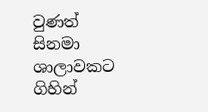වුණත් සිනමා ශාලාවකට ගිහින්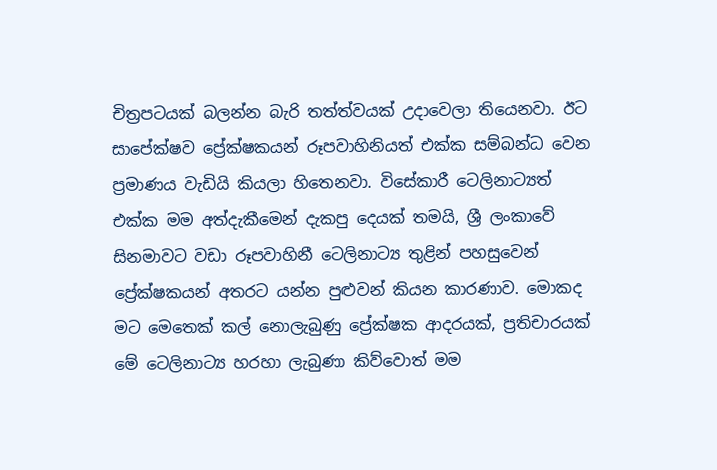චිත්‍රපටයක් බලන්න බැරි තත්ත්වයක් උදාවෙලා තියෙනවා. ඊට සාපේක්ෂව ප්‍රේක්ෂකයන් රූපවාහිනියත් එක්ක සම්බන්ධ වෙන ප්‍රමාණය වැඩියි කියලා හිතෙනවා. විසේකාරී ටෙලිනාට්‍යත් එක්ක මම අත්දැකීමෙන් දැකපු දෙයක් තමයි, ශ්‍රී ලංකාවේ සිනමාවට වඩා රූපවාහිනී ටෙලිනාට්‍ය තුළින් පහසුවෙන් ප්‍රේක්ෂකයන් අතරට යන්න පුළුවන් කියන කාරණාව. මොකද මට මෙතෙක් කල් නොලැබුණු ප්‍රේක්ෂක ආදරයක්, ප්‍රතිචාරයක් මේ ටෙලිනාට්‍ය හරහා ලැබුණා කිව්වොත් මම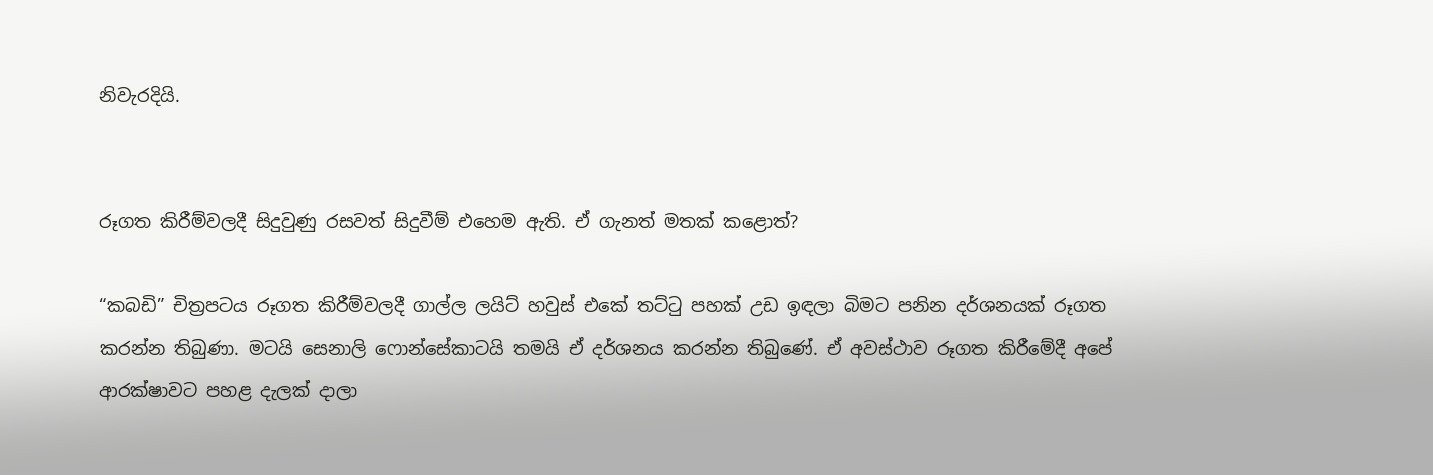නිවැරදියි.


රූගත කිරීම්වලදී සිදුවුණු රසවත් සිදුවීම් එහෙම ඇති. ඒ ගැනත් මතක් කළොත්?

“කබඩි” චිත්‍රපටය රූගත කිරීම්වලදී ගාල්ල ලයිට් හවුස් එකේ තට්ටු පහක් උඩ ඉඳලා බිමට පනින දර්ශනයක් රූගත කරන්න තිබුණා. මටයි සෙනාලි ෆොන්සේකාටයි තමයි ඒ දර්ශනය කරන්න තිබුණේ. ඒ අවස්ථාව රූගත කිරීමේදී අපේ ආරක්ෂාවට පහළ දැලක් දාලා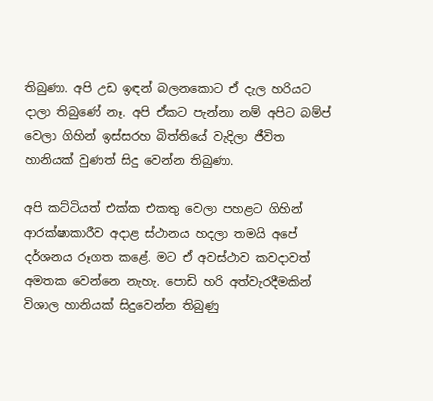තිබුණා. අපි උඩ ඉඳන් බලනකොට ඒ දැල හරියට දාලා තිබුණේ නෑ. අපි ඒකට පැන්නා නම් අපිට බම්ප් වෙලා ගිහින් ඉස්සරහ බිත්තියේ වැදිලා ජීවිත හානියක් වුණත් සිදු වෙන්න තිබුණා.

අපි කට්ටියත් එක්ක එකතු වෙලා පහළට ගිහින් ආරක්ෂාකාරීව අදාළ ස්ථානය හදලා තමයි අපේ දර්ශනය රූගත කළේ. මට ඒ අවස්ථාව කවදාවත් අමතක වෙන්නෙ නැහැ. පොඩි හරි අත්වැරදීමකින් විශාල හානියක් සිදුවෙන්න තිබුණු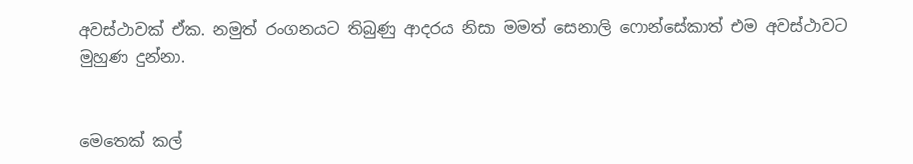අවස්ථාවක් ඒක. නමුත් රංගනයට තිබුණු ආදරය නිසා මමත් සෙනාලි ෆොන්සේකාත් එම අවස්ථාවට මුහුණ දුන්නා.


මෙතෙක් කල්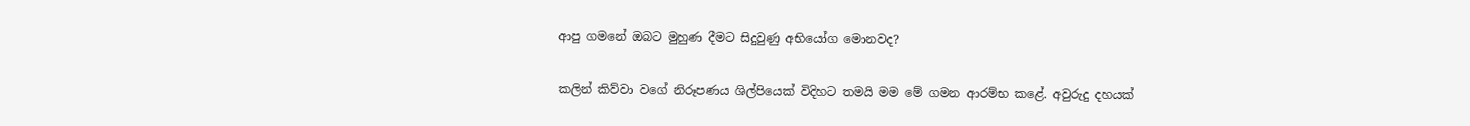ආපු ගමනේ ඔබට මුහුණ දීමට සිදුවුණු අභියෝග මොනවද?

කලින් කිව්වා වගේ නිරූපණය ශිල්පියෙක් විදිහට තමයි මම මේ ගමන ආරම්භ කළේ. අවුරුදු දහයක්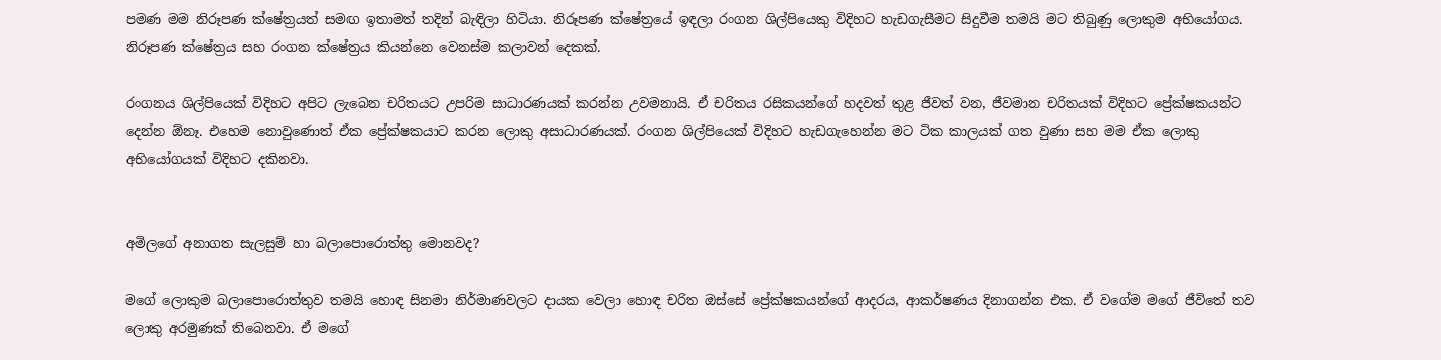පමණ මම නිරූපණ ක්ෂේත්‍රයත් සමඟ ඉතාමත් තදින් බැඳිලා හිටියා. නිරූපණ ක්ෂේත්‍රයේ ඉඳලා රංගන ශිල්පියෙකු විදිහට හැඩගැසීමට සිදුවීම තමයි මට තිබුණු ලොකුම අභියෝගය. නිරූපණ ක්ෂේත්‍රය සහ රංගන ක්ෂේත්‍රය කියන්නෙ වෙනස්ම කලාවන් දෙකක්.

රංගනය ශිල්පියෙක් විදිහට අපිට ලැබෙන චරිතයට උපරිම සාධාරණයක් කරන්න උවමනායි. ඒ චරිතය රසිකයන්ගේ හදවත් තුළ ජීවත් වන, ජීවමාන චරිතයක් විදිහට ප්‍රේක්ෂකයන්ට දෙන්න ඕනෑ. එහෙම නොවුණොත් ඒක ප්‍රේක්ෂකයාට කරන ලොකු අසාධාරණයක්. රංගන ශිල්පියෙක් විදිහට හැඩගැහෙන්න මට ටික කාලයක් ගත වුණා සහ මම ඒක ලොකු අභියෝගයක් විදිහට දකිනවා.


අමිලගේ අනාගත සැලසුම් හා බලාපොරොත්තු මොනවද?

මගේ ලොකුම බලාපොරොත්තුව තමයි හොඳ සිනමා නිර්මාණවලට දායක වෙලා හොඳ චරිත ඔස්සේ ප්‍රේක්ෂකයන්ගේ ආදරය, ආකර්ෂණය දිනාගන්න එක. ඒ වගේම මගේ ජීවිතේ තව ලොකු අරමුණක් තිබෙනවා. ඒ මගේ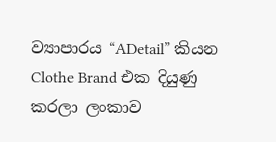ව්‍යාපාරය “ADetail” කියන Clothe Brand එක දියුණු කරලා ලංකාව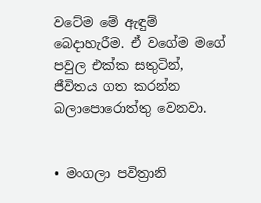වටේම මේ ඇඳුම් බෙදාහැරීම. ඒ වගේම මගේ පවුල එක්ක සතුටින්, ජීවිතය ගත කරන්න බලාපොරොත්තු වෙනවා.


• මංගලා පවිත්‍රානි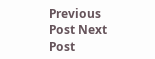Previous Post Next Post